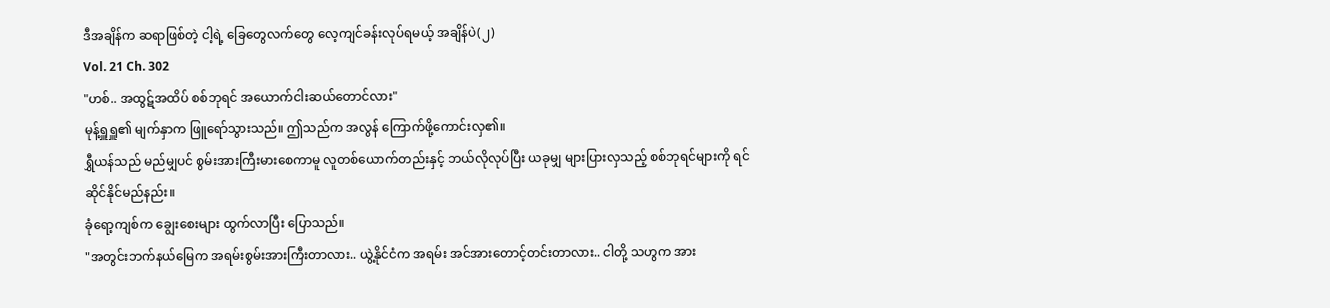ဒီအချိန်က ဆရာဖြစ်တဲ့ ငါ့ရဲ့ ခြေတွေလက်တွေ လေ့ကျင်ခန်းလုပ်ရမယ့် အချိန်ပဲ(၂)
Vol. 21 Ch. 302
"ဟစ်.. အထွဋ်အထိပ် စစ်ဘုရင် အယောက်ငါးဆယ်တောင်လား"
မုန့်ရှူရှူ၏ မျက်နှာက ဖြူရော်သွားသည်။ ဤသည်က အလွန် ကြောက်ဖို့ကောင်းလှ၏။
ရွှီယန်သည် မည်မျှပင် စွမ်းအားကြီးမားစေကာမူ လူတစ်ယောက်တည်းနှင့် ဘယ်လိုလုပ်ပြီး ယခုမျှ များပြားလှသည့် စစ်ဘုရင်များကို ရင်ဆိုင်နိုင်မည်နည်း။
ခုံရော့ကျစ်က ချွေးစေးများ ထွက်လာပြီး ပြောသည်။
"အတွင်းဘက်နယ်မြေက အရမ်းစွမ်းအားကြီးတာလား.. ယွဲ့နိုင်ငံက အရမ်း အင်အားတောင့်တင်းတာလား.. ငါတို့ သဟွက အား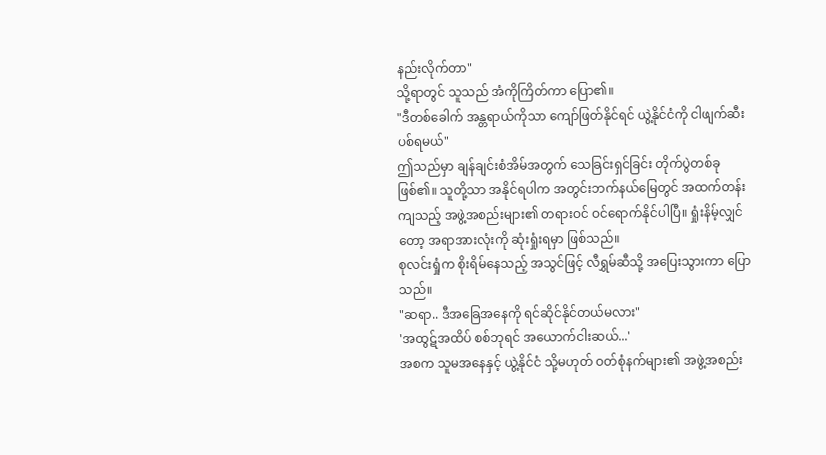နည်းလိုက်တာ"
သို့ရာတွင် သူသည် အံကိုကြိတ်ကာ ပြော၏။
"ဒီတစ်ခေါက် အန္တရာယ်ကိုသာ ကျော်ဖြတ်နိုင်ရင် ယွဲ့နိုင်ငံကို ငါဖျက်ဆီးပစ်ရမယ်"
ဤသည်မှာ ချန်ချင်းစံအိမ်အတွက် သေခြင်းရှင်ခြင်း တိုက်ပွဲတစ်ခု ဖြစ်၏။ သူတို့သာ အနိုင်ရပါက အတွင်းဘက်နယ်မြေတွင် အထက်တန်းကျသည့် အဖွဲ့အစည်းများ၏ တရားဝင် ဝင်ရောက်နိုင်ပါပြီ။ ရှုံးနိမ့်လျှင်တော့ အရာအားလုံးကို ဆုံးရှုံးရမှာ ဖြစ်သည်။
စုလင်းရှုံက စိုးရိမ်နေသည့် အသွင်ဖြင့် လီရွှမ်ဆီသို့ အပြေးသွားကာ ပြောသည်။
"ဆရာ.. ဒီအခြေအနေကို ရင်ဆိုင်နိုင်တယ်မလား"
'အထွဋ်အထိပ် စစ်ဘုရင် အယောက်ငါးဆယ်...'
အစက သူမအနေနှင့် ယွဲ့နိုင်ငံ သို့မဟုတ် ဝတ်စုံနက်များ၏ အဖွဲ့အစည်း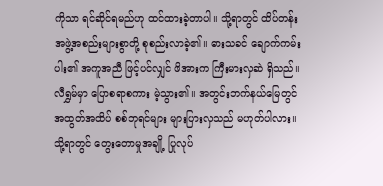ကိုသာ ရင်ဆိုင်ရမည်ဟု ထင်ထားခဲ့တာပါ။ သို့ရာတွင် ထိပ်တန်း အဖွဲ့အစည်းများစွာတို့ စုစည်းလာခဲ့၏။ ဓားသခင် ချောက်ကမ်းပါး၏ အကူအညီ ဖြင့်ပင်လျှင် ဖိအားက ကြီးမားလှဆဲ ရှိသည်။
လီရွှမ်မှာ ပြောစရာစကား မဲ့သွား၏။ အတွင်းဘက်နယ်မြေတွင် အထွတ်အထိပ် စစ်ဘုရင်များ များပြားလှသည် မဟုတ်ပါလား။
သို့ရာတွင် တွေးတောမှုအချို့ ပြုလုပ်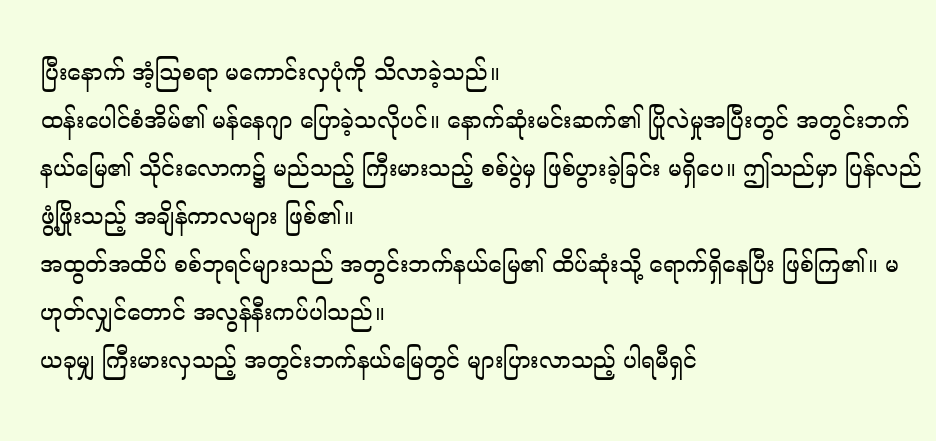ပြီးနောက် အံ့ဩစရာ မကောင်းလှပုံကို သိလာခဲ့သည်။
ထန်းပေါင်စံအိမ်၏ မန်နေဂျာ ပြောခဲ့သလိုပင်။ နောက်ဆုံးမင်းဆက်၏ ပြိုလဲမှုအပြီးတွင် အတွင်းဘက်နယ်မြေ၏ သိုင်းလောက၌ မည်သည့် ကြီးမားသည့် စစ်ပွဲမှ ဖြစ်ပွားခဲ့ခြင်း မရှိပေ။ ဤသည်မှာ ပြန်လည်ဖွံ့ဖြိုးသည့် အချိန်ကာလများ ဖြစ်၏။
အထွတ်အထိပ် စစ်ဘုရင်များသည် အတွင်းဘက်နယ်မြေ၏ ထိပ်ဆုံးသို့ ရောက်ရှိနေပြီး ဖြစ်ကြ၏။ မဟုတ်လျှင်တောင် အလွန်နီးကပ်ပါသည်။
ယခုမျှ ကြီးမားလှသည့် အတွင်းဘက်နယ်မြေတွင် များပြားလာသည့် ပါရမီရှင်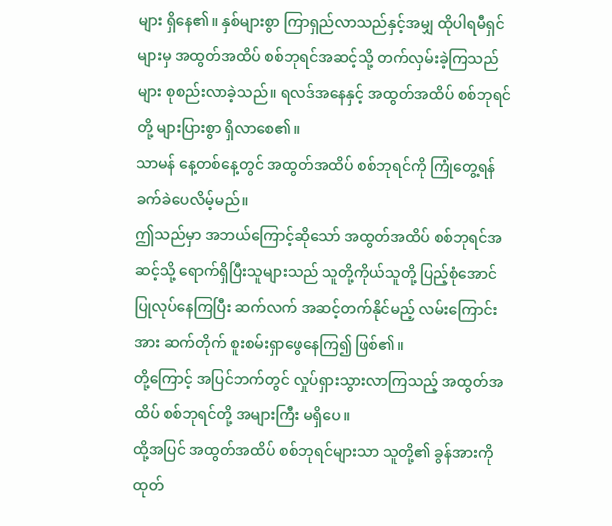များ ရှိနေ၏။ နှစ်များစွာ ကြာရှည်လာသည်နှင့်အမျှ ထိုပါရမီရှင်များမှ အထွတ်အထိပ် စစ်ဘုရင်အဆင့်သို့ တက်လှမ်းခဲ့ကြသည်များ စုစည်းလာခဲ့သည်။ ရလဒ်အနေနှင့် အထွတ်အထိပ် စစ်ဘုရင်တို့ များပြားစွာ ရှိလာစေ၏။
သာမန် နေ့တစ်နေ့တွင် အထွတ်အထိပ် စစ်ဘုရင်ကို ကြုံတွေ့ရန် ခက်ခဲပေလိမ့်မည်။
ဤသည်မှာ အဘယ်ကြောင့်ဆိုသော် အထွတ်အထိပ် စစ်ဘုရင်အဆင့်သို့ ရောက်ရှိပြီးသူများသည် သူတို့ကိုယ်သူတို့ ပြည့်စုံအောင် ပြုလုပ်နေကြပြီး ဆက်လက် အဆင့်တက်နိုင်မည့် လမ်းကြောင်းအား ဆက်တိုက် စူးစမ်းရှာဖွေနေကြ၍ ဖြစ်၏။
တို့ကြောင့် အပြင်ဘက်တွင် လှုပ်ရှားသွားလာကြသည့် အထွတ်အထိပ် စစ်ဘုရင်တို့ အများကြီး မရှိပေ။
ထို့အပြင် အထွတ်အထိပ် စစ်ဘုရင်များသာ သူတို့၏ ခွန်အားကို ထုတ်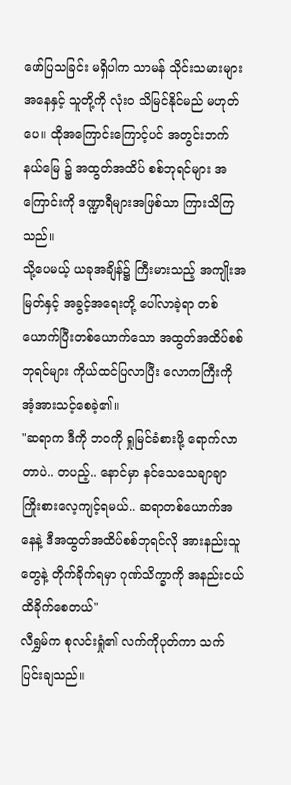ဖော်ပြသခြင်း မရှိပါက သာမန် သိုင်းသမားများအနေနှင့် သူတို့ကို လုံးဝ သိမြင်နိုင်မည် မဟုတ်ပေ။ ထိုအကြောင်းကြောင့်ပင် အတွင်းဘက်နယ်မြေ ၌ အထွတ်အထိပ် စစ်ဘုရင်များ အကြောင်းကို ဒဏ္ဍာရီများအဖြစ်သာ ကြားသိကြသည်။
သို့ပေမယ့် ယခုအချိန်၌ ကြီးမားသည့် အကျိုးအမြတ်နှင့် အခွင့်အရေးတို့ ပေါ်လာခဲ့ရာ တစ်ယောက်ပြီးတစ်ယောက်သော အထွတ်အထိပ်စစ်ဘုရင်များ ကိုယ်ထင်ပြလာပြီး လောကကြီးကို အံ့အားသင့်စေခဲ့၏။
"ဆရာက ဒီကို ဘဝကို ရှုမြင်ခံစားဖို့ ရောက်လာတာပဲ.. တပည့်.. နောင်မှာ နင်သေသေချာချာ ကြိုးစားလေ့ကျင့်ရမယ်.. ဆရာတစ်ယောက်အနေနဲ့ ဒီအထွတ်အထိပ်စစ်ဘုရင်လို အားနည်းသူတွေနဲ့ တိုက်ခိုက်ရမှာ ဂုဏ်သိက္ခာကို အနည်းငယ် ထိခိုက်စေတယ်"
လီရွှမ်က စုလင်းရှုံ၏ လက်ကိုပုတ်ကာ သက်ပြင်းချသည်။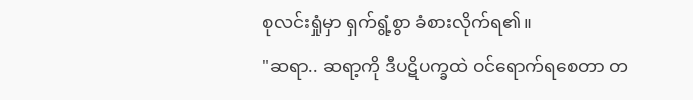စုလင်းရှုံမှာ ရှက်ရွံ့စွာ ခံစားလိုက်ရ၏။
"ဆရာ.. ဆရာ့ကို ဒီပဋိပက္ခထဲ ဝင်ရောက်ရစေတာ တ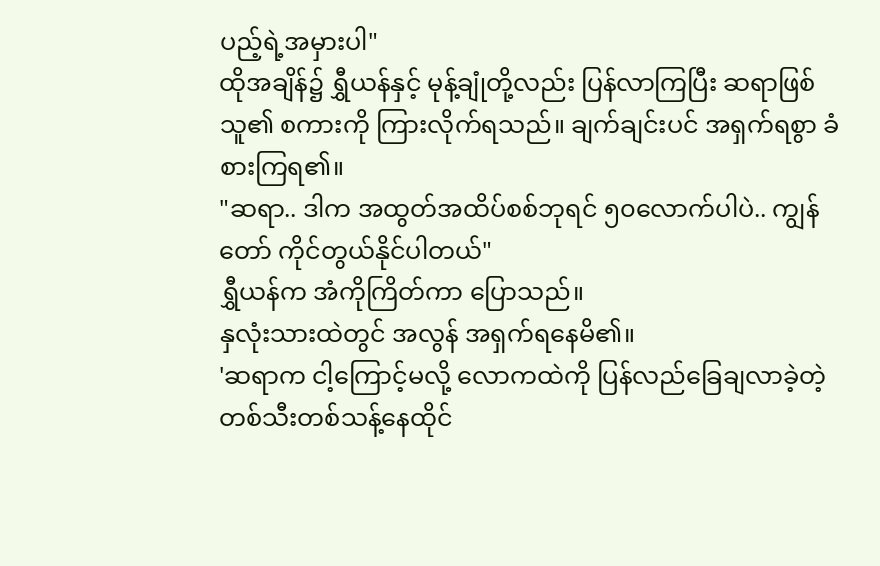ပည့်ရဲ့အမှားပါ"
ထိုအချိန်၌ ရွှီယန်နှင့် မုန့်ချုံတို့လည်း ပြန်လာကြပြီး ဆရာဖြစ်သူ၏ စကားကို ကြားလိုက်ရသည်။ ချက်ချင်းပင် အရှက်ရစွာ ခံစားကြရ၏။
"ဆရာ.. ဒါက အထွတ်အထိပ်စစ်ဘုရင် ၅၀လောက်ပါပဲ.. ကျွန်တော် ကိုင်တွယ်နိုင်ပါတယ်"
ရွှီယန်က အံကိုကြိတ်ကာ ပြောသည်။
နှလုံးသားထဲတွင် အလွန် အရှက်ရနေမိ၏။
'ဆရာက ငါ့ကြောင့်မလို့ လောကထဲကို ပြန်လည်ခြေချလာခဲ့တဲ့ တစ်သီးတစ်သန့်နေထိုင်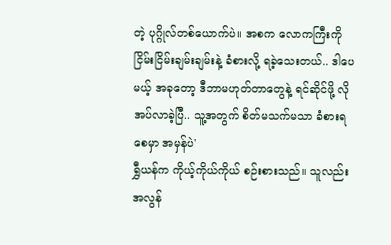တဲ့ ပုဂ္ဂိုလ်တစ်ယောက်ပဲ။ အစက လောကကြီးကို ငြိမ်းငြိမ်းချမ်းချမ်းနဲ့ ခံစားလို့ ရခဲ့သေးတယ်.. ဒါပေမယ့် အခုတော့ ဒီဘာမဟုတ်တာတွေနဲ့ ရင်ဆိုင်ဖို့ လိုအပ်လာခဲ့ပြီ.. သူ့အတွက် စိတ်မသက်မသာ ခံစားရစေမှာ အမှန်ပဲ'
ရွှီယန်က ကိုယ့်ကိုယ်ကိုယ် စဉ်းစားသည်။ သူလည်း အလွန်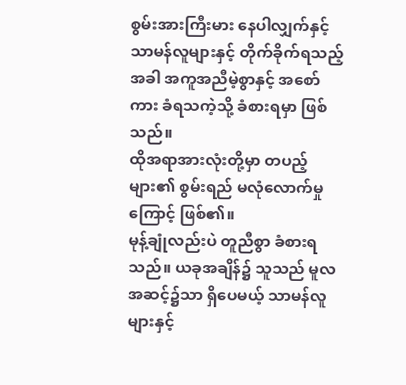စွမ်းအားကြီးမား နေပါလျှက်နှင့် သာမန်လူများနှင့် တိုက်ခိုက်ရသည့်အခါ အကူအညီမဲ့စွာနှင့် အစော်ကား ခံရသကဲ့သို့ ခံစားရမှာ ဖြစ်သည်။
ထိုအရာအားလုံးတို့မှာ တပည့်များ၏ စွမ်းရည် မလုံလောက်မှုကြောင့် ဖြစ်၏။
မုန့်ချုံလည်းပဲ တူညီစွာ ခံစားရသည်။ ယခုအချိန်၌ သူသည် မူလအဆင့်၌သာ ရှိပေမယ့် သာမန်လူများနှင့်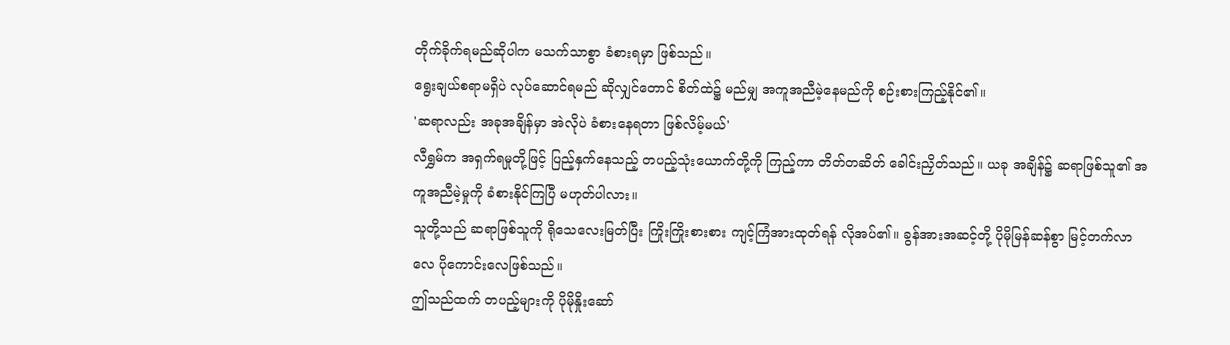တိုက်ခိုက်ရမည်ဆိုပါက မသက်သာစွာ ခံစားရမှာ ဖြစ်သည်။
ရွေးချယ်စရာမရှိပဲ လုပ်ဆောင်ရမည် ဆိုလျှင်တောင် စိတ်ထဲ၌ မည်မျှ အကူအညီမဲ့နေမည်ကို စဉ်းစားကြည့်နိုင်၏။
'ဆရာလည်း အခုအချိန်မှာ အဲလိုပဲ ခံစားနေရတာ ဖြစ်လိမ့်မယ်'
လီရွှမ်က အရှက်ရမှုတို့ဖြင့် ပြည့်နှက်နေသည့် တပည့်သုံးယောက်တို့ကို ကြည့်ကာ တိတ်တဆိတ် ခေါင်းညှိတ်သည်။ ယခု အချိန်၌ ဆရာဖြစ်သူ၏ အကူအညီမဲ့မှုကို ခံစားနိုင်ကြပြီ မဟုတ်ပါလား။
သူတို့သည် ဆရာဖြစ်သူကို ရိုသေလေးမြတ်ပြီး ကြိုးကြိုးစားစား ကျင့်ကြံအားထုတ်ရန် လိုအပ်၏။ ခွန်အားအဆင့်တို့ ပိုမိုမြန်ဆန်စွာ မြင့်တက်လာလေ ပိုကောင်းလေဖြစ်သည်။
ဤသည်ထက် တပည့်များကို ပိုမိုနှိုးဆော်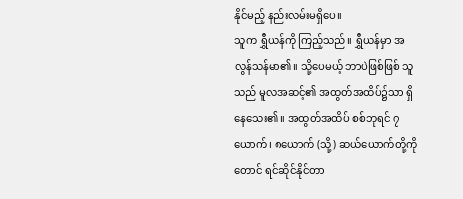နိုင်မည့် နည်းလမ်းမရှိပေ။
သူက ရွှီယန်ကို ကြည့်သည်။ ရွှီယန်မှာ အလွန်သန်မာ၏။ သို့ပေမယ့် ဘာပဲဖြစ်ဖြစ် သူသည် မူလအဆင့်၏ အထွတ်အထိပ်၌သာ ရှိနေသေး၏။ အထွတ်အထိပ် စစ်ဘုရင် ၇ယောက်၊ ၈ယောက် (သို့) ဆယ်ယောက်တို့ကိုတောင် ရင်ဆိုင်နိုင်တာ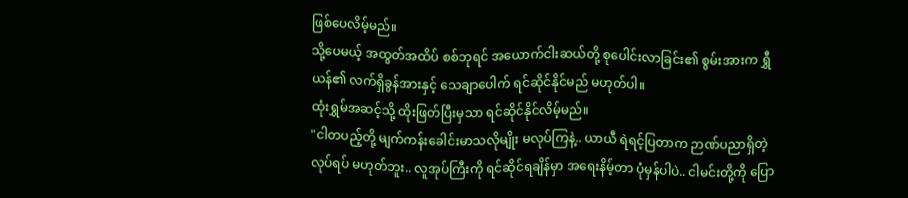ဖြစ်ပေလိမ့်မည်။
သို့ပေမယ့် အထွတ်အထိပ် စစ်ဘုရင် အယောက်ငါးဆယ်တို့ စုပေါင်းလာခြင်း၏ စွမ်းအားက ရွှီယန်၏ လက်ရှိခွန်အားနှင့် သေချာပေါက် ရင်ဆိုင်နိုင်မည် မဟုတ်ပါ။
ထုံးရွှမ်အဆင့်သို့ ထိုးဖြတ်ပြီးမှသာ ရင်ဆိုင်နိုင်လိမ့်မည်။
"ငါတပည့်တို့ မျက်ကန်းခေါင်းမာသလိုမျိုး မလုပ်ကြနဲ့.. ယာယီ ရဲရင့်ပြတာက ဉာဏ်ပညာရှိတဲ့လုပ်ရပ် မဟုတ်ဘူး.. လူအုပ်ကြီးကို ရင်ဆိုင်ရချိန်မှာ အရေးနိမ့်တာ ပုံမှန်ပါပဲ.. ငါမင်းတို့ကို ပြော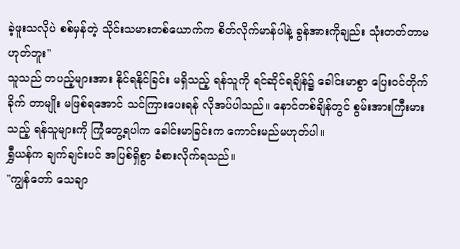ခဲ့ဖူးသလိုပဲ စစ်မှန်တဲ့ သိုင်းသမားတစ်ယောက်က စိတ်လိုက်မာန်ပါနဲ့ ခွန်အားကိုချည်း သုံးတတ်တာမဟုတ်ဘူး"
သူသည် တပည့်များအား နိုင်ရနိုင်ခြင်း မရှိသည့် ရန်သူကို ရင်ဆိုင်ရချိန်၌ ခေါင်းမာစွာ ပြေးဝင်တိုက်ခိုက် တာမျိုး မဖြစ်ရအောင် သင်ကြားပေးရန် လိုအပ်ပါသည်။ နောင်တစ်ချိန်တွင် စွမ်းအားကြီးမားသည့် ရန်သူများကို ကြုံတွေ့ရပါက ခေါင်းမာခြင်းက ကောင်းမည်မဟုတ်ပါ။
ရွှီယန်က ချက်ချင်းပင် အပြစ်ရှိစွာ ခံစားလိုက်ရသည်။
"ကျွန်တော် သေချာ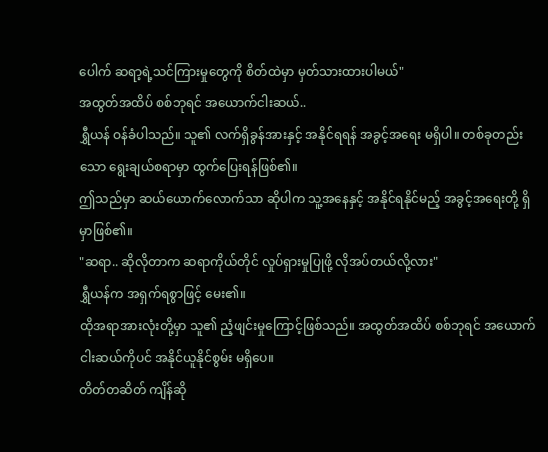ပေါက် ဆရာ့ရဲ့သင်ကြားမှုတွေကို စိတ်ထဲမှာ မှတ်သားထားပါမယ်"
အထွတ်အထိပ် စစ်ဘုရင် အယောက်ငါးဆယ်..
ရွှီယန် ဝန်ခံပါသည်။ သူ၏ လက်ရှိခွန်အားနှင့် အနိုင်ရရန် အခွင့်အရေး မရှိပါ။ တစ်ခုတည်းသော ရွေးချယ်စရာမှာ ထွက်ပြေးရန်ဖြစ်၏။
ဤသည်မှာ ဆယ်ယောက်လောက်သာ ဆိုပါက သူ့အနေနှင့် အနိုင်ရနိုင်မည့် အခွင့်အရေးတို့ ရှိမှာဖြစ်၏။
"ဆရာ.. ဆိုလိုတာက ဆရာကိုယ်တိုင် လှုပ်ရှားမှုပြုဖို့ လိုအပ်တယ်လို့လား"
ရွှီယန်က အရှက်ရစွာဖြင့် မေး၏။
ထိုအရာအားလုံးတို့မှာ သူ၏ ညံ့ဖျင်းမှုကြောင့်ဖြစ်သည်။ အထွတ်အထိပ် စစ်ဘုရင် အယောက်ငါးဆယ်ကိုပင် အနိုင်ယူနိုင်စွမ်း မရှိပေ။
တိတ်တဆိတ် ကျိန်ဆို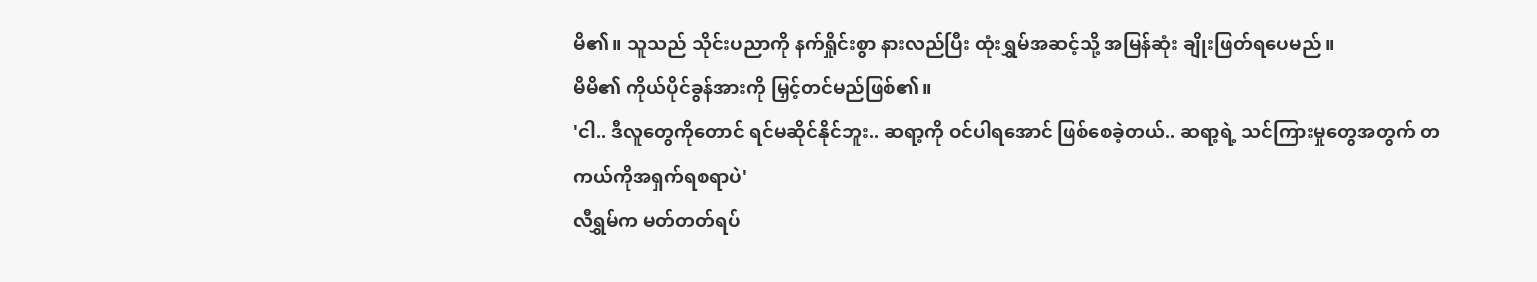မိ၏။ သူသည် သိုင်းပညာကို နက်ရှိုင်းစွာ နားလည်ပြီး ထုံးရွှမ်အဆင့်သို့ အမြန်ဆုံး ချိုးဖြတ်ရပေမည်။
မိမိ၏ ကိုယ်ပိုင်ခွန်အားကို မြှင့်တင်မည်ဖြစ်၏။
'ငါ.. ဒီလူတွေကိုတောင် ရင်မဆိုင်နိုင်ဘူး.. ဆရာ့ကို ဝင်ပါရအောင် ဖြစ်စေခဲ့တယ်.. ဆရာ့ရဲ့ သင်ကြားမှုတွေအတွက် တကယ်ကိုအရှက်ရစရာပဲ'
လီရွှမ်က မတ်တတ်ရပ်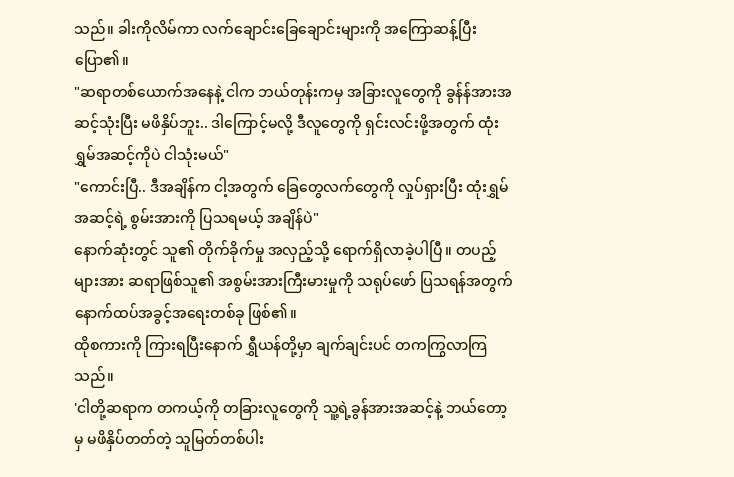သည်။ ခါးကိုလိမ်ကာ လက်ချောင်းခြေချောင်းများကို အကြောဆန့်ပြီး ပြော၏။
"ဆရာတစ်ယောက်အနေနဲ့ ငါက ဘယ်တုန်းကမှ အခြားလူတွေကို ခွန်န်အားအဆင့်သုံးပြီး မဖိနှိပ်ဘူး.. ဒါကြောင့်မလို့ ဒီလူတွေကို ရှင်းလင်းဖို့အတွက် ထုံးရွှမ်အဆင့်ကိုပဲ ငါသုံးမယ်"
"ကောင်းပြီ.. ဒီအချိန်က ငါ့အတွက် ခြေတွေလက်တွေကို လှုပ်ရှားပြီး ထုံးရွှမ်အဆင့်ရဲ့ စွမ်းအားကို ပြသရမယ့် အချိန်ပဲ"
နောက်ဆုံးတွင် သူ၏ တိုက်ခိုက်မှု အလှည့်သို့ ရောက်ရှိလာခဲ့ပါပြီ။ တပည့်များအား ဆရာဖြစ်သူ၏ အစွမ်းအားကြီးမားမှုကို သရုပ်ဖော် ပြသရန်အတွက် နောက်ထပ်အခွင့်အရေးတစ်ခု ဖြစ်၏။
ထိုစကားကို ကြားရပြီးနောက် ရွှီယန်တို့မှာ ချက်ချင်းပင် တကကြွလာကြသည်။
'ငါတို့ဆရာက တကယ့်ကို တခြားလူတွေကို သူ့ရဲ့ခွန်အားအဆင့်နဲ့ ဘယ်တော့မှ မဖိနှိပ်တတ်တဲ့ သူမြတ်တစ်ပါး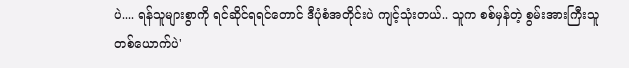ပဲ.... ရန်သူများစွာကို ရင်ဆိုင်ရရင်တောင် ဒီပုံစံအတိုင်းပဲ ကျင့်သုံးတယ်.. သူက စစ်မှန်တဲ့ စွမ်းအားကြီးသူ တစ်ယောက်ပဲ'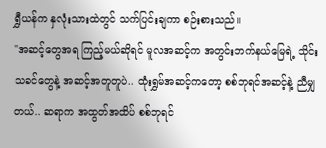ရွှီယန်က နှလုံးသားထဲတွင် သက်ပြင်းချကာ စဉ်းစားသည်။
"အဆင့်တွေအရ ကြည့်မယ်ဆိုရင် မူလအဆင့်က အတွင်းဘက်နယ်မြေရဲ့ သိုင်းသခင်တွေနဲ့ အဆင့်အတူတူပဲ.. ထုံးရွှမ်အဆင့်ကတော့ စစ်ဘုရင်အဆင့်နဲ့ ညီမျှတယ်.. ဆရာက အထွတ်အထိပ် စစ်ဘုရင်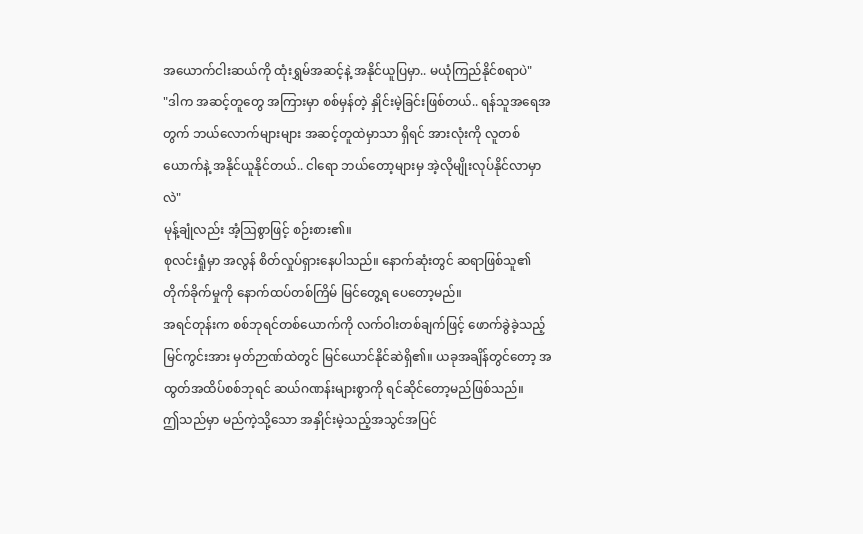အယောက်ငါးဆယ်ကို ထုံးရွှမ်အဆင့်နဲ့ အနိုင်ယူပြမှာ.. မယုံကြည်နိုင်စရာပဲ"
"ဒါက အဆင့်တူတွေ အကြားမှာ စစ်မှန်တဲ့ နှိုင်းမဲ့ခြင်းဖြစ်တယ်.. ရန်သူအရေအတွက် ဘယ်လောက်များများ အဆင့်တူထဲမှာသာ ရှိရင် အားလုံးကို လူတစ်ယောက်နဲ့ အနိုင်ယူနိုင်တယ်.. ငါရော ဘယ်တော့များမှ အဲ့လိုမျိုးလုပ်နိုင်လာမှာလဲ"
မုန့်ချုံလည်း အံ့ဩစွာဖြင့် စဉ်းစား၏။
စုလင်းရှုံမှာ အလွန် စိတ်လှုပ်ရှားနေပါသည်။ နောက်ဆုံးတွင် ဆရာဖြစ်သူ၏ တိုက်ခိုက်မှုကို နောက်ထပ်တစ်ကြိမ် မြင်တွေ့ရ ပေတော့မည်။
အရင်တုန်းက စစ်ဘုရင်တစ်ယောက်ကို လက်ဝါးတစ်ချက်ဖြင့် ဖောက်ခွဲခဲ့သည့် မြင်ကွင်းအား မှတ်ဉာဏ်ထဲတွင် မြင်ယောင်နိုင်ဆဲရှိ၏။ ယခုအချိန်တွင်တော့ အထွတ်အထိပ်စစ်ဘုရင် ဆယ်ဂဏန်းများစွာကို ရင်ဆိုင်တော့မည်ဖြစ်သည်။
ဤသည်မှာ မည်ကဲ့သို့သော အနှိုင်းမဲ့သည့်အသွင်အပြင်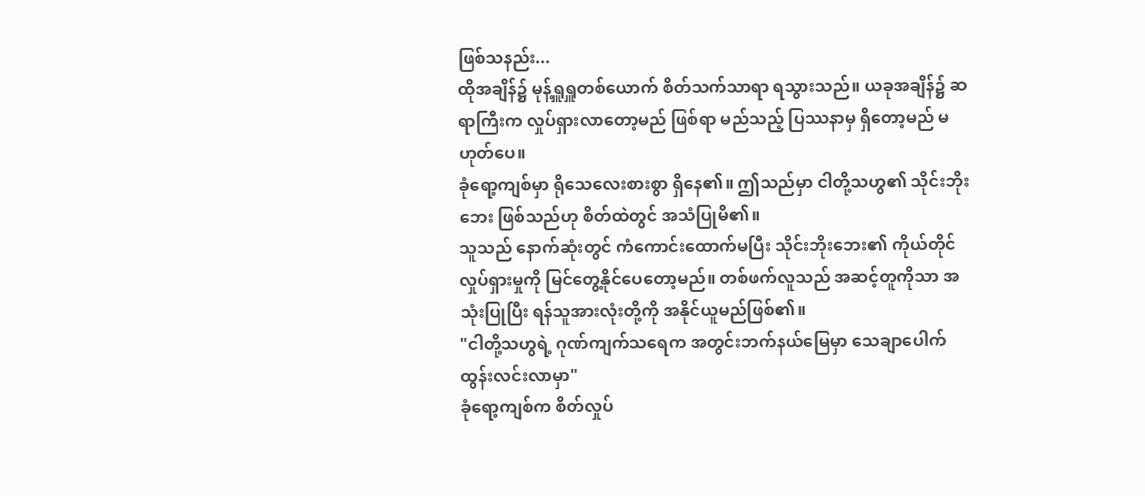ဖြစ်သနည်း...
ထိုအချိန်၌ မုန့်ရှူရှူတစ်ယောက် စိတ်သက်သာရာ ရသွားသည်။ ယခုအချိန်၌ ဆရာကြီးက လှုပ်ရှားလာတော့မည် ဖြစ်ရာ မည်သည့် ပြဿနာမှ ရှိတော့မည် မဟုတ်ပေ။
ခုံရော့ကျစ်မှာ ရိုသေလေးစားစွာ ရှိနေ၏။ ဤသည်မှာ ငါတို့သဟွ၏ သိုင်းဘိုးဘေး ဖြစ်သည်ဟု စိတ်ထဲတွင် အသံပြုမိ၏။
သူသည် နောက်ဆုံးတွင် ကံကောင်းထောက်မပြီး သိုင်းဘိုးဘေး၏ ကိုယ်တိုင် လှုပ်ရှားမှုကို မြင်တွေ့နိုင်ပေတော့မည်။ တစ်ဖက်လူသည် အဆင့်တူကိုသာ အသုံးပြုပြီး ရန်သူအားလုံးတို့ကို အနိုင်ယူမည်ဖြစ်၏။
"ငါတို့သဟွရဲ့ ဂုဏ်ကျက်သရေက အတွင်းဘက်နယ်မြေမှာ သေချာပေါက် ထွန်းလင်းလာမှာ"
ခုံရော့ကျစ်က စိတ်လှုပ်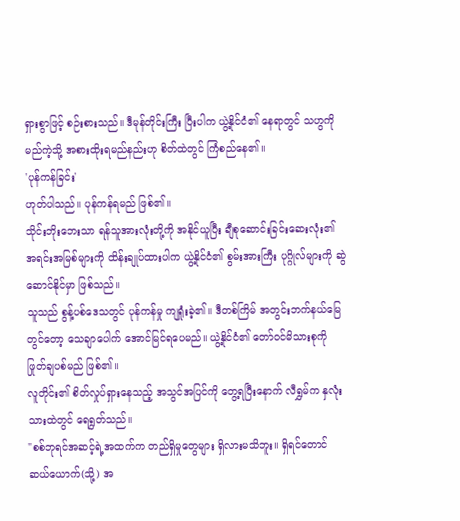ရှားစွာဖြင့် စဉ်းစားသည်။ ဒီမုန်တိုင်းကြီး ပြီးပါက ယွဲ့နိုင်ငံ၏ နေရာတွင် သဟွကို မည်ကဲ့သို့ အစားထိုးရမည်နည်းဟု စိတ်ထဲတွင် ကြံစည်နေ၏။
'ပုန်ကန်ခြင်း'
ဟုတ်ပါသည်။ ပုန်ကန်ရမည် ဖြစ်၏။
သိုင်းဘိုးဘေးသာ ရန်သူအားလုံးတို့ကို အနိုင်ယူပြီး ချီစုဆောင်းခြင်းဆေးလုံး၏ အရင်းအမြစ်များကို ထိန်းချုပ်ထားပါက ယွဲ့နိုင်ငံ၏ စွမ်းအားကြီး ပုဂ္ဂိုလ်များကို ဆွဲဆောင်နိုင်မှာ ဖြစ်သည်။
သူသည် စွန့်ပစ်ဒေသတွင် ပုန်ကန်မှု ကျရှုံးခဲ့၏။ ဒီတစ်ကြိမ် အတွင်းဘက်နယ်မြေတွင်တော့ သေချာပေါက် အောင်မြင်ရပေမည်။ ယွဲ့နိုင်ငံ၏ တော်ဝင်မိသားစုကို ဖြုတ်ချပစ်မည် ဖြစ်၏။
လူတိုင်း၏ စိတ်လှုပ်ရှားနေသည့် အသွင်အပြင်ကို တွေ့ရပြီးနောက် လီရွှမ်က နှလုံးသားထဲတွင် ရေရွတ်သည်။
"စစ်ဘုရင်အဆင့်ရဲ့အထက်က တည်ရှိမှုတွေများ ရှိလားမသိဘူး။ ရှိရင်တောင် ဆယ်ယောက်(သို့) အ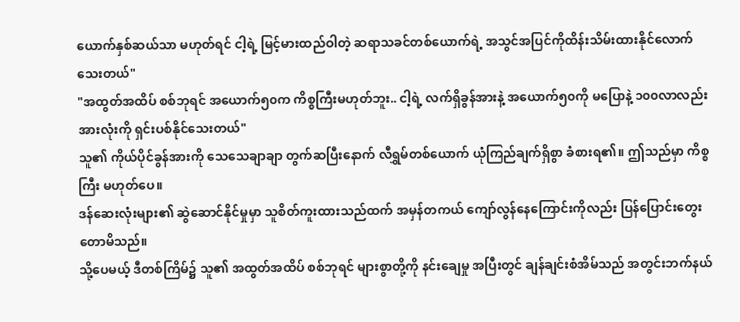ယောက်နှစ်ဆယ်သာ မဟုတ်ရင် ငါ့ရဲ့ မြင့်မားထည်ဝါတဲ့ ဆရာသခင်တစ်ယောက်ရဲ့ အသွင်အပြင်ကိုထိန်းသိမ်းထားနိုင်လောက် သေးတယ်"
"အထွတ်အထိပ် စစ်ဘုရင် အယောက်၅၀က ကိစ္စကြီးမဟုတ်ဘူး.. ငါ့ရဲ့ လက်ရှိခွန်အားနဲ့ အယောက်၅၀ကို မပြောနဲ့ ၁၀၀လာလည်း အားလုံးကို ရှင်းပစ်နိုင်သေးတယ်"
သူ၏ ကိုယ်ပိုင်ခွန်အားကို သေသေချာချာ တွက်ဆပြီးနောက် လီရွှမ်တစ်ယောက် ယုံကြည်ချက်ရှိစွာ ခံစားရ၏။ ဤသည်မှာ ကိစ္စကြီး မဟုတ်ပေ။
ဒန်ဆေးလုံးများ၏ ဆွဲဆောင်နိုင်မှုမှာ သူစိတ်ကူးထားသည်ထက် အမှန်တကယ် ကျော်လွန်နေကြောင်းကိုလည်း ပြန်ပြောင်းတွေးတောမိသည်။
သို့ပေမယ့် ဒီတစ်ကြိမ်၌ သူ၏ အထွတ်အထိပ် စစ်ဘုရင် များစွာတို့ကို နင်းချေမှု အပြီးတွင် ချန်ချင်းစံအိမ်သည် အတွင်းဘက်နယ်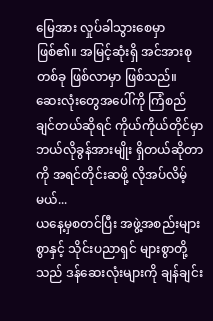မြေအား လှုပ်ခါသွားစေမှာဖြစ်၏။ အမြင့်ဆုံးရှိ အင်အားစုတစ်ခု ဖြစ်လာမှာ ဖြစ်သည်။
ဆေးလုံးတွေအပေါ်ကို ကြံစည်ချင်တယ်ဆိုရင် ကိုယ်ကိုယ်တိုင်မှာ ဘယ်လိုခွန်အားမျိုး ရှိတယ်ဆိုတာကို အရင်တိုင်းဆဖို့ လိုအပ်လိမ့်မယ်...
ယနေ့မှစတင်ပြီး အဖွဲ့အစည်းများစွာနှင့် သိုင်းပညာရှင် များစွာတို့သည် ဒန်ဆေးလုံးများကို ချန်ချင်း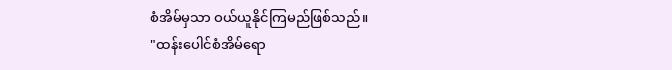စံအိမ်မှသာ ဝယ်ယူနိုင်ကြမည်ဖြစ်သည်။
"ထန်းပေါင်စံအိမ်ရော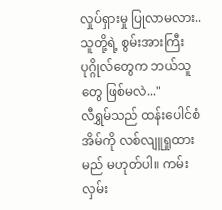လှုပ်ရှားမှု ပြုလာမလား.. သူတို့ရဲ့ စွမ်းအားကြီး ပုဂ္ဂိုလ်တွေက ဘယ်သူတွေ ဖြစ်မလဲ..."
လီရွှမ်သည် ထန်းပေါင်စံအိမ်ကို လစ်လျူရှုထားမည် မဟုတ်ပါ။ ကမ်းလှမ်း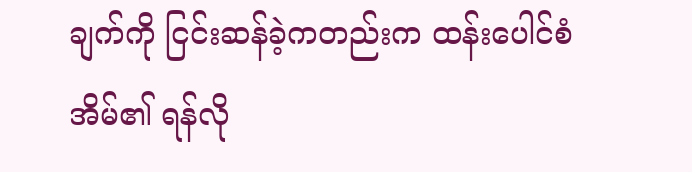ချက်ကို ငြင်းဆန်ခဲ့ကတည်းက ထန်းပေါင်စံအိမ်၏ ရန်လို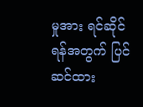မှုအား ရင်ဆိုင်ရန်အတွက် ပြင်ဆင်ထား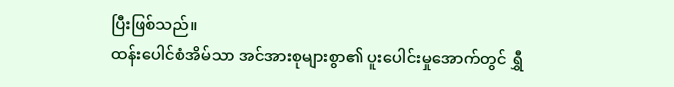ပြီးဖြစ်သည်။
ထန်းပေါင်စံအိမ်သာ အင်အားစုများစွာ၏ ပူးပေါင်းမှုအောက်တွင် ရွှီ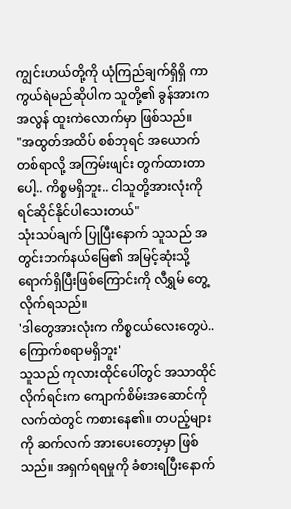ကျွင်းဟယ်တို့ကို ယုံကြည်ချက်ရှိရှိ ကာကွယ်ရဲမည်ဆိုပါက သူတို့၏ ခွန်အားက အလွန် ထူးကဲလောက်မှာ ဖြစ်သည်။
"အထွတ်အထိပ် စစ်ဘုရင် အယောက်တစ်ရာလို့ အကြမ်းဖျင်း တွက်ထားတာပေါ့.. ကိစ္စမရှိဘူး.. ငါသူတို့အားလုံးကို ရင်ဆိုင်နိုင်ပါသေးတယ်"
သုံးသပ်ချက် ပြုပြီးနောက် သူသည် အတွင်းဘက်နယ်မြေ၏ အမြင့်ဆုံးသို့ ရောက်ရှိပြီးဖြစ်ကြောင်းကို လီရွှမ် တွေ့လိုက်ရသည်။
'ဒါတွေအားလုံးက ကိစ္စငယ်လေးတွေပဲ.. ကြောက်စရာမရှိဘူး'
သူသည် ကုလားထိုင်ပေါ်တွင် အသာထိုင်လိုက်ရင်းက ကျောက်စိမ်းအဆောင်ကို လက်ထဲတွင် ကစားနေ၏။ တပည့်များကို ဆက်လက် အားပေးတော့မှာ ဖြစ်သည်။ အရှက်ရရမှုကို ခံစားရပြီးနောက်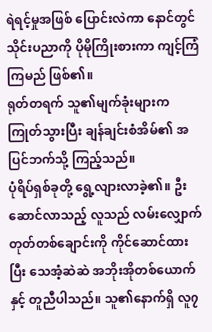ရဲရင့်မှုအဖြစ် ပြောင်းလဲကာ နောင်တွင် သိုင်းပညာကို ပိုမိုကြိုးစားကာ ကျင့်ကြံကြမည် ဖြစ်၏။
ရုတ်တရက် သူ၏မျက်ခုံးများက ကြုတ်သွားပြီး ချန်ချင်းစံအိမ်၏ အပြင်ဘက်သို့ ကြည့်သည်။
ပုံရိပ်ရှစ်ခုတို့ ရွေ့လျားလာခဲ့၏။ ဦးဆောင်လာသည့် လူသည် လမ်းလျှောက်တုတ်တစ်ချောင်းကို ကိုင်ဆောင်ထားပြီး သေအံ့ဆဲဆဲ အဘိုးအိုတစ်ယောက်နှင့် တူညီပါသည်။ သူ၏နောက်ရှိ လူ၇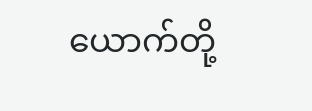ယောက်တို့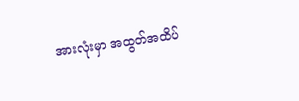အားလုံးမှာ အထွတ်အထိပ်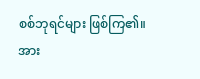စစ်ဘုရင်များ ဖြစ်ကြ၏။
အား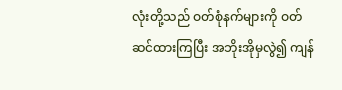လုံးတို့သည် ဝတ်စုံနက်များကို ဝတ်ဆင်ထားကြပြီး အဘိုးအိုမှလွဲ၍ ကျန်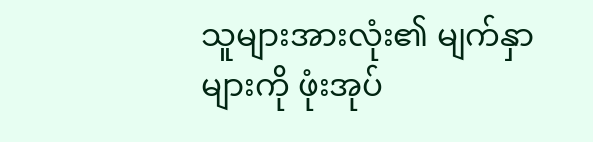သူများအားလုံး၏ မျက်နှာများကို ဖုံးအုပ်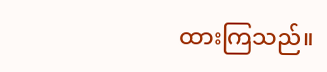ထားကြသည်။